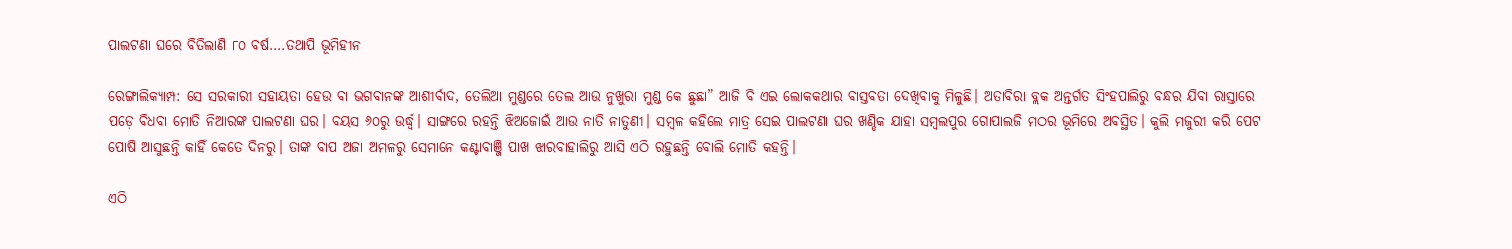ପାଲଟଣା ଘରେ ବିତିଲାଣି ୮୦ ବର୍ଷ….ତଥାପି ଭୂମିହୀନ

ରେଙ୍ଗାଲିକ୍ୟାମ୍ପ: ସେ ସରକାରୀ ସହାୟତା ହେଉ ବା ଭଗବାନଙ୍କ ଆଶୀର୍ବାଦ, ତେଲିଆ ମୁଣ୍ଡରେ ତେଲ ଆଉ ନୁଖୁରା ମୁଣ୍ଡ କେ ଛୁଛା” ଆଜି ବି ଏଇ ଲୋକକଥାର ବାସ୍ତବତା ଦେଖିବାକୁ ମିଳୁଛି। ଅତାବିରା ବ୍ଲକ ଅନ୍ତର୍ଗତ ସିଂହପାଲିରୁ ବନ୍ଧର ଯିବା ରାସ୍ତାରେ ପଡ଼େ ବିଧବା ମୋତି ନିଆରଙ୍କ ପାଲଟଣା ଘର। ବୟସ ୬୦ରୁ ଉର୍ଦ୍ଧ୍ବ। ସାଙ୍ଗରେ ରହନ୍ତି ଝିଅଜୋଇଁ ଆଉ ନାତି ନାତୁଣୀ। ସମ୍ବଳ କହିଲେ ମାତ୍ର ସେଇ ପାଲଟଣା ଘର ଖଣ୍ଡିକ ଯାହା ସମ୍ବଲପୁର ଗୋପାଲଜି ମଠର ଭୂମିରେ ଅବସ୍ଥିତ। କୁଲି ମଜୁରୀ କରି ପେଟ ପୋଷି ଆସୁଛନ୍ତି କାହିଁ କେତେ ଦିନରୁ। ତାଙ୍କ ବାପ ଅଜା ଅମଳରୁ ସେମାନେ କଣ୍ଟାବାଞ୍ଜି ପାଖ ଝାରବାହାଲିରୁ ଆସି ଏଠି ରହୁଛନ୍ତି ବୋଲି ମୋତି କହନ୍ତି।

ଏଠି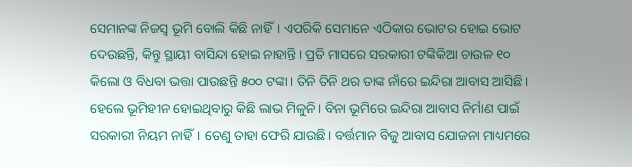ସେମାନଙ୍କ ନିଜସ୍ଵ ଭୂମି ବୋଲି କିଛି ନାହିଁ। ଏପରିକି ସେମାନେ ଏଠିକାର ଭୋଟର ହୋଇ ଭୋଟ ଦେଉଛନ୍ତି, କିନ୍ତୁ ସ୍ଥାୟୀ ବାସିନ୍ଦା ହୋଇ ନାହାନ୍ତି। ପ୍ରତି ମାସରେ ସରକାରୀ ଟଙ୍କିକିଆ ଚାଉଳ ୧୦ କିଲୋ ଓ ବିଧବା ଭତ୍ତା ପାଉଛନ୍ତି ୫୦୦ ଟଙ୍କା। ତିନି ତିନି ଥର ତାଙ୍କ ନାଁରେ ଇନ୍ଦିରା ଆବାସ ଆସିଛି। ହେଲେ ଭୂମିହୀନ ହୋଇଥିବାରୁ କିଛି ଲାଭ ମିଳୁନି। ବିନା ଭୂମିରେ ଇନ୍ଦିରା ଆବାସ ନିର୍ମାଣ ପାଇଁ ସରକାରୀ ନିୟମ ନାହିଁ। ତେଣୁ ତାହା ଫେରି ଯାଉଛି। ବର୍ତ୍ତମାନ ବିଜୁ ଆବାସ ଯୋଜନା ମାଧ୍ୟମରେ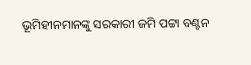ଭୂମିହୀନମାନଙ୍କୁ ସରକାରୀ ଜମି ପଟ୍ଟା ବଣ୍ଟନ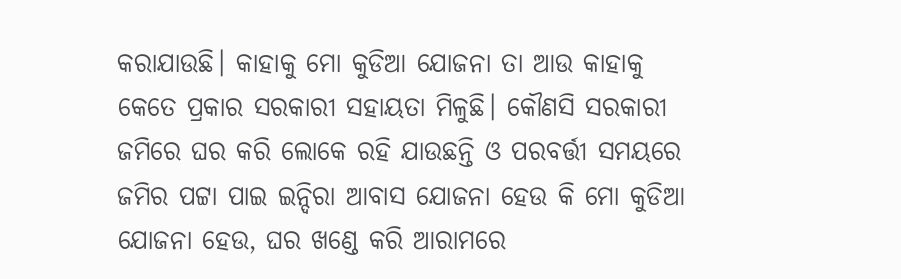କରାଯାଉଛି। କାହାକୁ ମୋ କୁଡିଆ ଯୋଜନା ତା ଆଉ କାହାକୁ କେତେ ପ୍ରକାର ସରକାରୀ ସହାୟତା ମିଳୁଛି। କୌଣସି ସରକାରୀ ଜମିରେ ଘର କରି ଲୋକେ ରହି ଯାଉଛନ୍ତି ଓ ପରବର୍ତ୍ତୀ ସମୟରେ ଜମିର ପଟ୍ଟା ପାଇ ଇନ୍ଦିରା ଆବାସ ଯୋଜନା ହେଉ କି ମୋ କୁଡିଆ ଯୋଜନା ହେଉ, ଘର ଖଣ୍ଡେ କରି ଆରାମରେ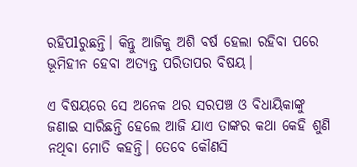ରହିପlରୁଛନ୍ତି। କିନ୍ତୁ ଆଜିକୁ ଅଶି ବର୍ଷ ହେଲା ରହିବା ପରେ ଭୂମିହୀନ ହେବା ଅତ୍ୟନ୍ତ ପରିତାପର ବିଷୟ।

ଏ ବିଷୟରେ ସେ ଅନେକ ଥର ସରପଞ୍ଚ ଓ ବିଧାୟିକାଙ୍କୁ ଜଣାଇ ସାରିଛନ୍ତି ହେଲେ ଆଜି ଯାଏ ତାଙ୍କର କଥା କେହି ଶୁଣି ନଥିବା ମୋତି କହନ୍ତି। ତେବେ କୌଣସି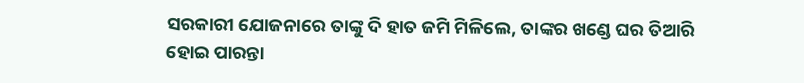ସରକାରୀ ଯୋଜନାରେ ତାଙ୍କୁ ଦି ହାତ ଜମି ମିଳିଲେ, ତାଙ୍କର ଖଣ୍ଡେ ଘର ତିଆରି ହୋଇ ପାରନ୍ତା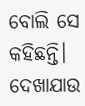ବୋଲି ସେ କହିଛନ୍ତି। ଦେଖାଯାଉ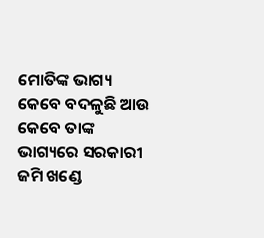ମୋତିଙ୍କ ଭାଗ୍ୟ କେବେ ବଦଳୁଛି ଆଉ କେବେ ତାଙ୍କ ଭାଗ୍ୟରେ ସରକାରୀ ଜମି ଖଣ୍ଡେ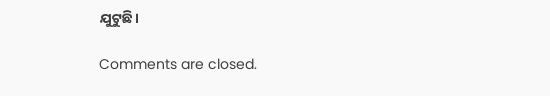ଯୁଟୁଛି।

Comments are closed.